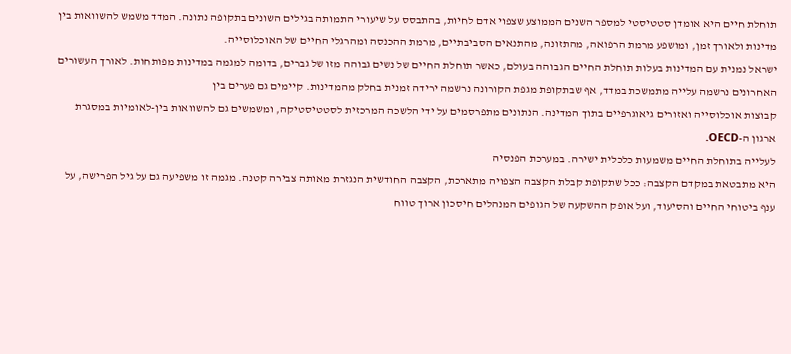תוחלת חיים היא אומדן סטטיסטי למספר השנים הממוצע שצפוי אדם לחיות, בהתבסס על שיעורי התמותה בגילים השונים בתקופה נתונה. המדד משמש להשוואות בין מדינות ולאורך זמן, ומושפע מרמת הרפואה, מהתזונה, מהתנאים הסביבתיים, מרמת ההכנסה ומהרגלי החיים של האוכלוסייה.
ישראל נמנית עם המדינות בעלות תוחלת החיים הגבוהה בעולם, כאשר תוחלת החיים של נשים גבוהה מזו של גברים, בדומה למגמה במדינות מפותחות. לאורך העשורים האחרונים נרשמה עלייה מתמשכת במדד, אף שבתקופת מגפת הקורונה נרשמה ירידה זמנית בחלק מהמדינות. קיימים גם פערים בין
קבוצות אוכלוסייה ואזורים גיאוגרפיים בתוך המדינה. הנתונים מתפרסמים על ידי הלשכה המרכזית לסטטיסטיקה, ומשמשים גם להשוואות בין-לאומיות במסגרת ארגון ה-OECD.
לעלייה בתוחלת החיים משמעות כלכלית ישירה. במערכת הפנסיה
היא מתבטאת במקדם הקצבה: ככל שתקופת קבלת הקצבה הצפויה מתארכת, הקצבה החודשית הנגזרת מאותה צבירה קטנה. מגמה זו משפיעה גם על גיל הפרישה, על ענף ביטוחי החיים והסיעוד, ועל אופק ההשקעה של הגופים המנהלים חיסכון ארוך טווח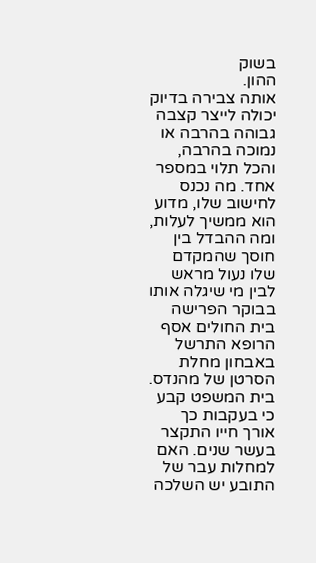בשוק
ההון.
אותה צבירה בדיוק יכולה לייצר קצבה גבוהה בהרבה או נמוכה בהרבה, והכל תלוי במספר אחד. מה נכנס לחישוב שלו, מדוע הוא ממשיך לעלות, ומה ההבדל בין חוסך שהמקדם שלו נעול מראש לבין מי שיגלה אותו בבוקר הפרישה
בית החולים אסף הרופא התרשל באבחון מחלת הסרטן של מהנדס. בית המשפט קבע כי בעקבות כך אורך חייו התקצר בעשר שנים. האם למחלות עבר של התובע יש השלכה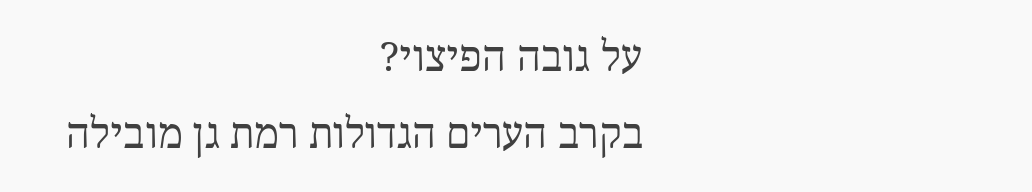על גובה הפיצוי?
בקרב הערים הגדולות רמת גן מובילה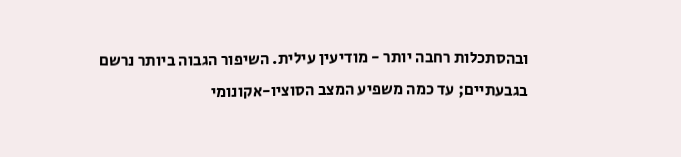ובהסתכלות רחבה יותר - מודיעין עילית. השיפור הגבוה ביותר נרשם בגבעתיים; עד כמה משפיע המצב הסוציו-אקונומי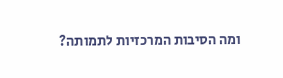ומה הסיבות המרכזיות לתמותה?